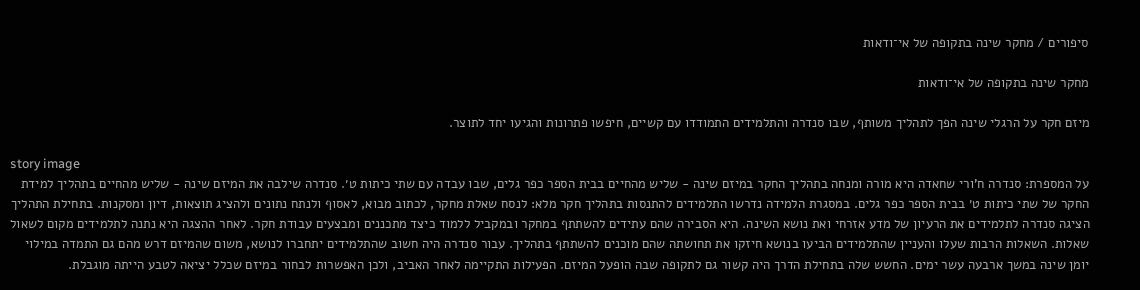סיפורים / מחקר שינה בתקופה של אי־ודאות

מחקר שינה בתקופה של אי־ודאות

מיזם חקר על הרגלי שינה הפך לתהליך משותף, שבו סנדרה והתלמידים התמודדו עם קשיים, חיפשו פתרונות והגיעו יחד לתוצר.

story image
על המספרת: סנדרה ח'ורי שחאדה היא מורה ומנחה בתהליך החקר במיזם שינה - שליש מהחיים בבית הספר כפר גלים, שבו עבדה עם שתי כיתות ט׳. סנדרה שילבה את המיזם שינה - שליש מהחיים בתהליך למידת החקר של שתי כיתות ט׳ בבית הספר כפר גלים. במסגרת הלמידה נדרשו התלמידים להתנסות בתהליך חקר מלא: לנסח שאלת מחקר, לכתוב מבוא, לאסוף ולנתח נתונים ולהציג תוצאות, דיון ומסקנות. בתחילת התהליך הציגה סנדרה לתלמידים את הרעיון של מדע אזרחי ואת נושא השינה. היא הסבירה שהם עתידים להשתתף במחקר ובמקביל ללמוד כיצד מתכננים ומבצעים עבודת חקר. לאחר ההצגה היא נתנה לתלמידים מקום לשאול שאלות. השאלות הרבות שעלו והעניין שהתלמידים הביעו בנושא חיזקו את תחושתה שהם מוכנים להשתתף בתהליך. עבור סנדרה היה חשוב שהתלמידים יתחברו לנושא, משום שהמיזם דרש מהם גם התמדה במילוי יומן שינה במשך ארבעה עשר ימים. החשש שלה בתחילת הדרך היה קשור גם לתקופה שבה הופעל המיזם. הפעילות התקיימה לאחר האביב, ולכן האפשרות לבחור במיזם שכלל יציאה לטבע הייתה מוגבלת.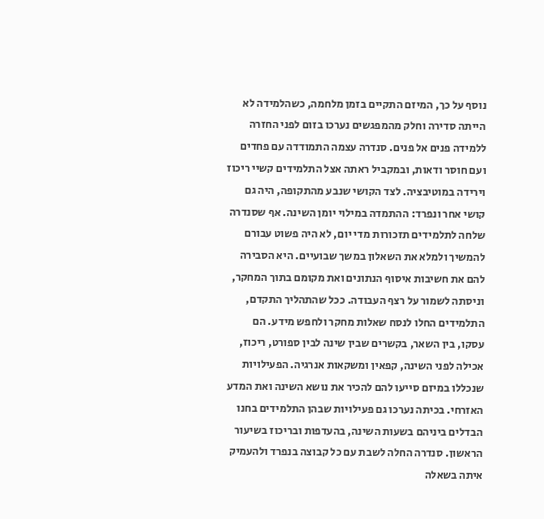נוסף על כך, המיזם התקיים בזמן מלחמה, כשהלמידה לא הייתה סדירה וחלק מהמפגשים נערכו בזום לפני החזרה ללמידה פנים אל פנים. סנדרה עצמה התמודדה עם פחדים ועם חוסר ודאות, ובמקביל ראתה אצל התלמידים קשיי ריכוז וירידה במוטיבציה. לצד הקושי שנבע מהתקופה, היה גם קושי אחר ונפרד: ההתמדה במילוי יומן השינה. אף שסנדרה שלחה לתלמידים תזכורות מדי יום, לא היה פשוט עבורם להמשיך ולמלא את השאלון במשך שבועיים. היא הסבירה להם את חשיבות איסוף הנתונים ואת מקומם בתוך המחקר, וניסתה לשמור על רצף העבודה. ככל שהתהליך התקדם, התלמידים החלו לנסח שאלות מחקר ולחפש מידע. הם עסקו, בין השאר, בקשרים שבין שינה לבין ספורט, ריכוז, אכילה לפני השינה, קפאין ומשקאות אנרגיה. הפעילויות שנכללו במיזם סייעו להם להכיר את נושא השינה ואת המדע האזרחי. בכיתה נערכו גם פעילויות שבהן התלמידים בחנו הבדלים ביניהם בשעות השינה, בהעדפות ובריכוז בשיעור הראשון. סנדרה החלה לשבת עם כל קבוצה בנפרד ולהעמיק איתה בשאלה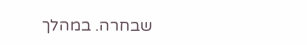שבחרה. במהלך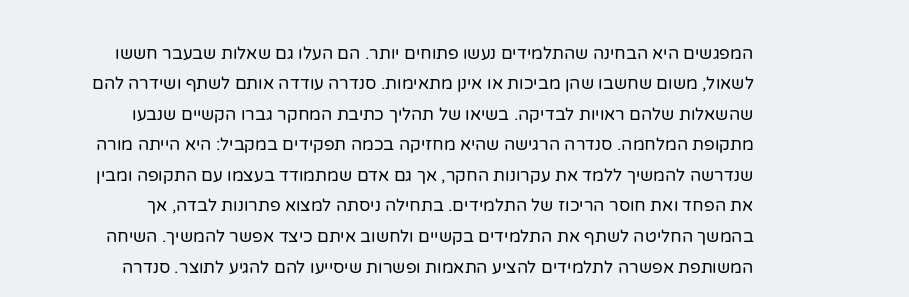המפגשים היא הבחינה שהתלמידים נעשו פתוחים יותר. הם העלו גם שאלות שבעבר חששו לשאול, משום שחשבו שהן מביכות או אינן מתאימות. סנדרה עודדה אותם לשתף ושידרה להם שהשאלות שלהם ראויות לבדיקה. בשיאו של תהליך כתיבת המחקר גברו הקשיים שנבעו מתקופת המלחמה. סנדרה הרגישה שהיא מחזיקה בכמה תפקידים במקביל: היא הייתה מורה שנדרשה להמשיך ללמד את עקרונות החקר, אך גם אדם שמתמודד בעצמו עם התקופה ומבין את הפחד ואת חוסר הריכוז של התלמידים. בתחילה ניסתה למצוא פתרונות לבדה, אך בהמשך החליטה לשתף את התלמידים בקשיים ולחשוב איתם כיצד אפשר להמשיך. השיחה המשותפת אפשרה לתלמידים להציע התאמות ופשרות שיסייעו להם להגיע לתוצר. סנדרה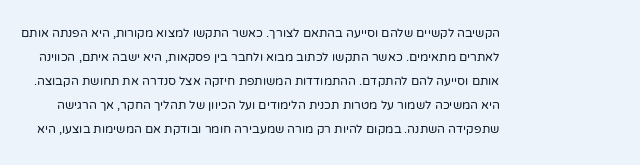הקשיבה לקשיים שלהם וסייעה בהתאם לצורך. כאשר התקשו למצוא מקורות, היא הפנתה אותם לאתרים מתאימים. כאשר התקשו לכתוב מבוא ולחבר בין פסקאות, היא ישבה איתם, הכווינה אותם וסייעה להם להתקדם. ההתמודדות המשותפת חיזקה אצל סנדרה את תחושת הקבוצה. היא המשיכה לשמור על מטרות תכנית הלימודים ועל הכיוון של תהליך החקר, אך הרגישה שתפקידה השתנה. במקום להיות רק מורה שמעבירה חומר ובודקת אם המשימות בוצעו, היא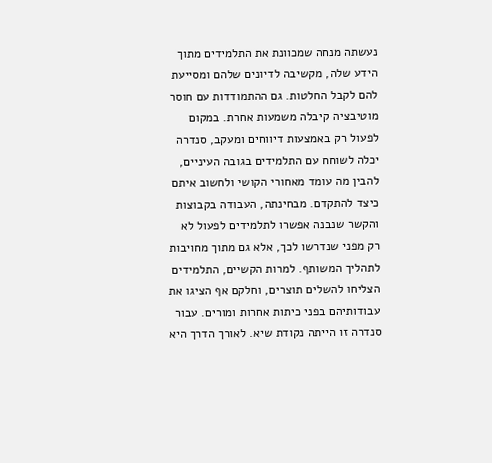נעשתה מנחה שמכוונת את התלמידים מתוך הידע שלה, מקשיבה לדיונים שלהם ומסייעת להם לקבל החלטות. גם ההתמודדות עם חוסר מוטיבציה קיבלה משמעות אחרת. במקום לפעול רק באמצעות דיווחים ומעקב, סנדרה יכלה לשוחח עם התלמידים בגובה העיניים, להבין מה עומד מאחורי הקושי ולחשוב איתם כיצד להתקדם. מבחינתה, העבודה בקבוצות והקשר שנבנה אפשרו לתלמידים לפעול לא רק מפני שנדרשו לכך, אלא גם מתוך מחויבות לתהליך המשותף. למרות הקשיים, התלמידים הצליחו להשלים תוצרים, וחלקם אף הציגו את עבודותיהם בפני כיתות אחרות ומורים. עבור סנדרה זו הייתה נקודת שיא. לאורך הדרך היא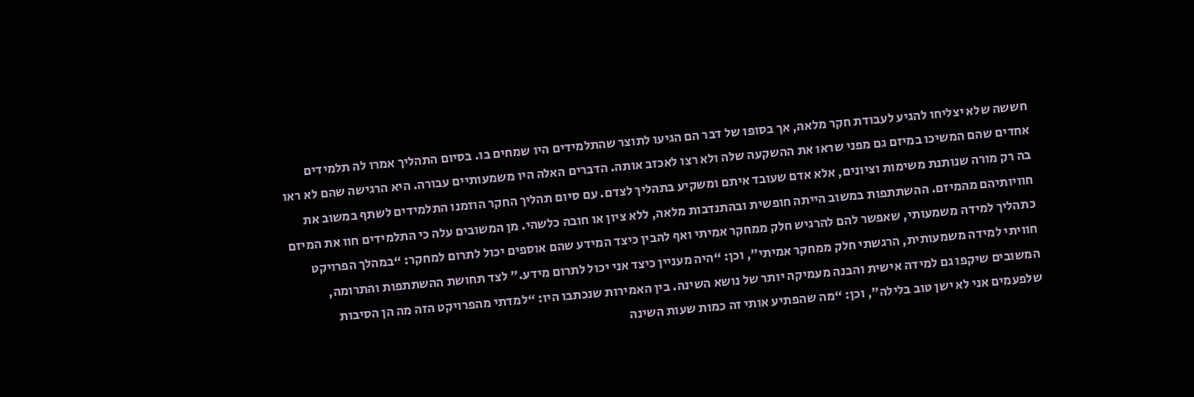חששה שלא יצליחו להגיע לעבודת חקר מלאה, אך בסופו של דבר הם הגיעו לתוצר שהתלמידים היו שמחים בו. בסיום התהליך אמרו לה תלמידים אחדים שהם המשיכו במיזם גם מפני שראו את ההשקעה שלה ולא רצו לאכזב אותה. הדברים האלה היו משמעותיים עבורה. היא הרגישה שהם לא ראו בה רק מורה שנותנת משימות וציונים, אלא אדם שעובד איתם ומשקיע בתהליך לצדם. עם סיום תהליך החקר הוזמנו התלמידים לשתף במשוב את חוויותיהם מהמיזם. ההשתתפות במשוב הייתה חופשית ובהתנדבות מלאה, ללא ציון או חובה כלשהי. מן המשובים עלה כי התלמידים חוו את המיזם כתהליך למידה משמעותי, שאפשר להם להרגיש חלק ממחקר אמיתי ואף להבין כיצד המידע שהם אוספים יכול לתרום למחקר: “במהלך הפרויקט חוויתי למידה משמעותית, הרגשתי חלק ממחקר אמיתי”, וכן: “היה מעניין כיצד אני יכול לתרום מידע.” לצד תחושת ההשתתפות והתרומה, המשובים שיקפו גם למידה אישית והבנה מעמיקה יותר של נושא השינה. בין האמירות שנכתבו היו: “למדתי מהפרויקט הזה מה הן הסיבות שלפעמים אני לא ישן טוב בלילה”, וכן: “מה שהפתיע אותי זה כמות שעות השינה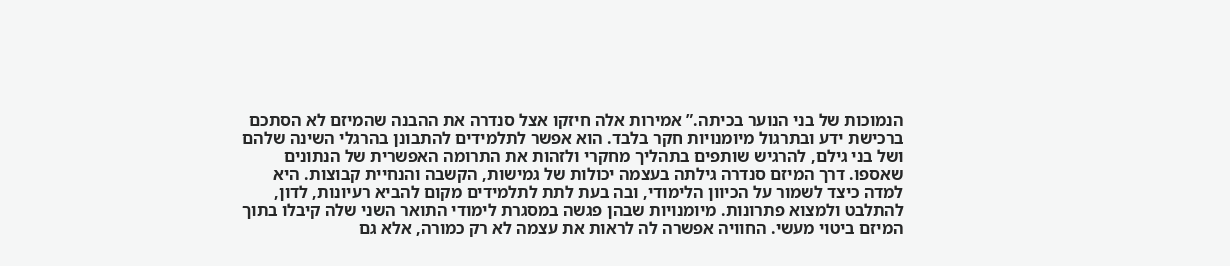הנמוכות של בני הנוער בכיתה.” אמירות אלה חיזקו אצל סנדרה את ההבנה שהמיזם לא הסתכם ברכישת ידע ובתרגול מיומנויות חקר בלבד. הוא אפשר לתלמידים להתבונן בהרגלי השינה שלהם ושל בני גילם, להרגיש שותפים בתהליך מחקרי ולזהות את התרומה האפשרית של הנתונים שאספו. דרך המיזם סנדרה גילתה בעצמה יכולות של גמישות, הקשבה והנחיית קבוצות. היא למדה כיצד לשמור על הכיוון הלימודי, ובה בעת לתת לתלמידים מקום להביא רעיונות, לדון, להתלבט ולמצוא פתרונות. מיומנויות שבהן פגשה במסגרת לימודי התואר השני שלה קיבלו בתוך המיזם ביטוי מעשי. החוויה אפשרה לה לראות את עצמה לא רק כמורה, אלא גם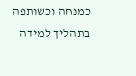כמנחה וכשותפה בתהליך למידה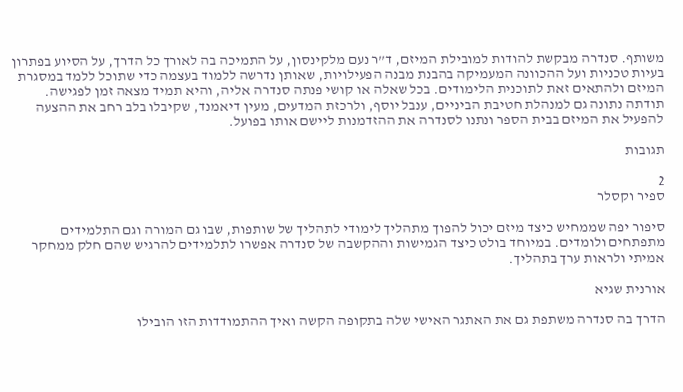משותף. סנדרה מבקשת להודות למובילת המיזם, ד”ר נעם מלקינסון, על התמיכה בה לאורך כל הדרך, על הסיוע בפתרון בעיות טכניות ועל ההכוונה המעמיקה בהבנת מבנה הפעילויות, שאותן נדרשה ללמוד בעצמה כדי שתוכל ללמד במסגרת המיזם ולהתאים זאת לתוכנית הלימודים. בכל שאלה או קושי פנתה סנדרה אליה, והיא תמיד מצאה זמן לפגישה. תודתה נתונה גם למנהלת חטיבת הביניים, ענבל יוסף, ולרכזת המדעים, מעין דיאמנד, שקיבלו בלב רחב את ההצעה להפעיל את המיזם בבית הספר ונתנו לסנדרה את ההזדמנות ליישם אותו בפועל.

תגובות

2
ספיר וקסלר

סיפור יפה שממחיש כיצד מיזם יכול להפוך מתהליך לימודי לתהליך של שותפות, שבו גם המורה וגם התלמידים מתפתחים ולומדים. במיוחד בולט כיצד הגמישות וההקשבה של סנדרה אפשרו לתלמידים להרגיש שהם חלק ממחקר אמיתי ולראות ערך בתהליך.

אורנית שגיא

הדרך בה סנדרה משתפת גם את האתגר האישי שלה בתקופה הקשה ואיך ההתמודדות הזו הובילו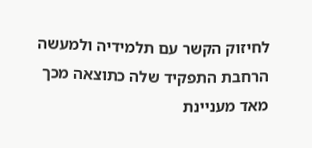לחיזוק הקשר עם תלמידיה ולמעשה הרחבת התפקיד שלה כתוצאה מכך מאד מעניינת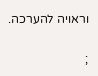וראויה להערכה.

;